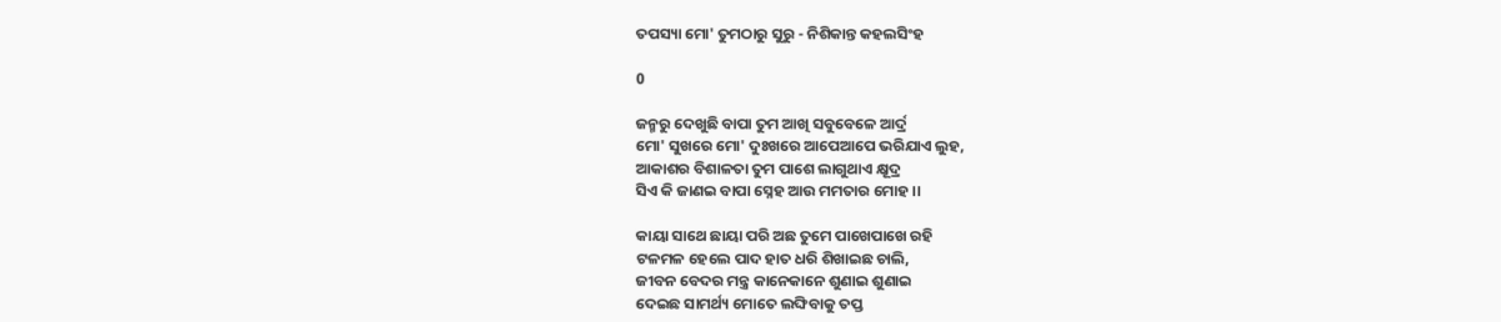ତପସ୍ୟା ମୋ' ତୁମଠାରୁ ସୁରୁ - ନିଶିକାନ୍ତ କହଲସିଂହ

0

ଜନ୍ମରୁ ଦେଖୁଛି ବାପା ତୁମ ଆଖି ସବୁବେଳେ ଆର୍ଦ୍ର
ମୋ' ସୁଖରେ ମୋ' ଦୁଃଖରେ ଆପେଆପେ ଭରିଯାଏ ଲୁହ,
ଆକାଶର ବିଶାଳତା ତୁମ ପାଶେ ଲାଗୁଥାଏ କ୍ଷୂଦ୍ର
ସିଏ କି ଜାଣଇ ବାପା ସ୍ନେହ ଆଉ ମମତାର ମୋହ ।।

କାୟା ସାଥେ ଛାୟା ପରି ଅଛ ତୁମେ ପାଖେପାଖେ ରହି
ଟଳମଳ ହେଲେ ପାଦ ହାତ ଧରି ଶିଖାଇଛ ଚାଲି,
ଜୀବନ ବେଦର ମନ୍ତ୍ର କାନେକାନେ ଶୁଣାଇ ଶୁଣାଇ
ଦେଇଛ ସାମର୍ଥ୍ୟ ମୋତେ ଲଙ୍ଘିବାକୁ ତପ୍ତ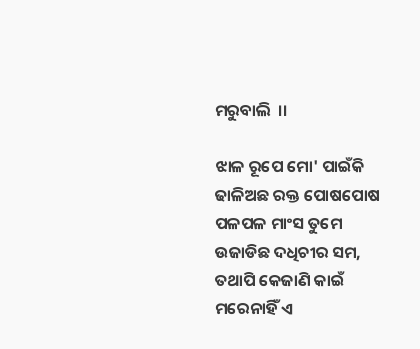ମରୁବାଲି  ।।

ଝାଳ ରୂପେ ମୋ' ପାଇଁକି ଢାଳିଅଛ ରକ୍ତ ପୋଷପୋଷ
ପଳପଳ ମାଂସ ତୁମେ ଉଜାଡିଛ ଦଧିଚୀର ସମ,
ତଥାପି କେଜାଣି କାଇଁ ମରେନାହିଁ ଏ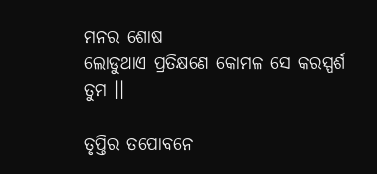ମନର ଶୋଷ
ଲୋଡୁଥାଏ ପ୍ରତିକ୍ଷଣେ କୋମଳ ସେ କରସ୍ପର୍ଶ ତୁମ ।।

ତୃପ୍ତିର ତପୋବନେ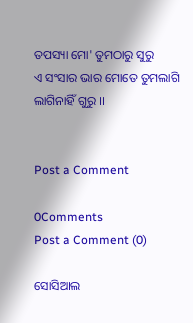ତପସ୍ୟା ମୋ' ତୁମଠାରୁ ସୁରୁ
ଏ ସଂସାର ଭାର ମୋତେ ତୁମଲାଗି ଲାଗିନାହିଁ ଗୁରୁ ।।


Post a Comment

0Comments
Post a Comment (0)

ସୋସିଆଲ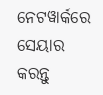ନେଟୱାର୍କରେ ସେୟାର କରନ୍ତୁ